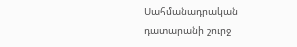Սահմանադրական դատարանի շուրջ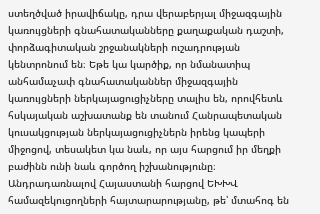ստեղծված իրավիճակը, դրա վերաբերյալ միջազգային կառույցների գնահատականները քաղաքական դաշտի, փորձագիտական շրջանակների ուշադրության կենտրոնում են։ Եթե կա կարծիք, որ նմանատիպ անհամաչափ գնահատականներ միջազգային կառույցների ներկայացուցիչները տալիս են, որովհետև հսկայական աշխատանք են տանում Հանրապետական կուսակցության ներկայացուցիչներն իրենց կապերի միջոցով, տեսակետ կա նաև, որ այս հարցում իր մեղքի բաժինն ունի նաև գործող իշխանությունը։
Անդրադառնալով Հայաստանի հարցով ԵԽԽՎ համազեկուցողների հայտարարությանը, թե՝ մտահոգ են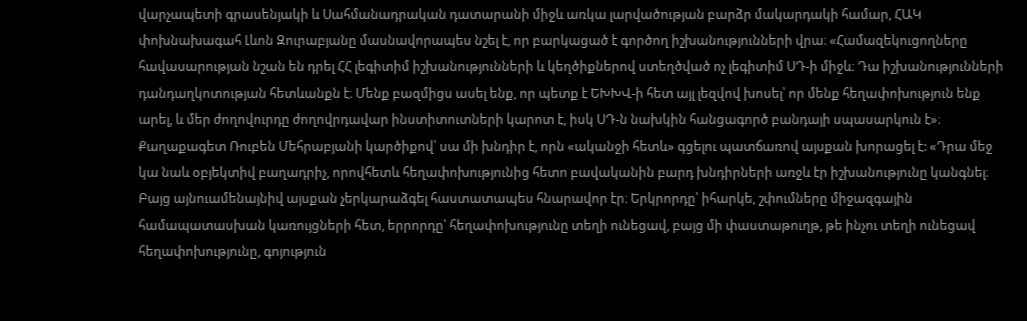վարչապետի գրասենյակի և Սահմանադրական դատարանի միջև առկա լարվածության բարձր մակարդակի համար, ՀԱԿ փոխնախագահ Լևոն Զուրաբյանը մասնավորապես նշել է, որ բարկացած է գործող իշխանությունների վրա։ «Համազեկուցողները հավասարության նշան են դրել ՀՀ լեգիտիմ իշխանությունների և կեղծիքներով ստեղծված ոչ լեգիտիմ ՍԴ-ի միջև։ Դա իշխանությունների դանդաղկոտության հետևանքն է։ Մենք բազմիցս ասել ենք, որ պետք է ԵԽԽՎ-ի հետ այլ լեզվով խոսել՝ որ մենք հեղափոխություն ենք արել, և մեր ժողովուրդը ժողովրդավար ինստիտուտների կարոտ է, իսկ ՍԴ-ն նախկին հանցագործ բանդայի սպասարկուն է»։
Քաղաքագետ Ռուբեն Մեհրաբյանի կարծիքով՝ սա մի խնդիր է, որն «ականջի հետև» գցելու պատճառով այսքան խորացել է: «Դրա մեջ կա նաև օբյեկտիվ բաղադրիչ, որովհետև հեղափոխությունից հետո բավականին բարդ խնդիրների առջև էր իշխանությունը կանգնել։ Բայց այնուամենայնիվ այսքան չերկարաձգել հաստատապես հնարավոր էր։ Երկրորդը՝ իհարկե, շփումները միջազգային համապատասխան կառույցների հետ, երրորդը՝ հեղափոխությունը տեղի ունեցավ, բայց մի փաստաթուղթ, թե ինչու տեղի ունեցավ հեղափոխությունը, գոյություն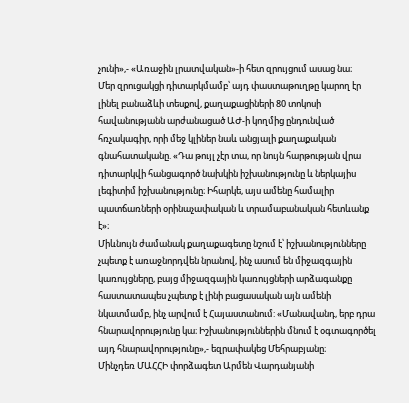չունի»,- «Առաջին լրատվական»-ի հետ զրույցում ասաց նա։
Մեր զրուցակցի դիտարկմամբ՝ այդ փաստաթուղթը կարող էր լինել բանաձևի տեսքով, քաղաքացիների 80 տոկոսի հավանությանն արժանացած ԱԺ-ի կողմից ընդունված հռչակագիր, որի մեջ կլիներ նաև անցյալի քաղաքական գնահատականը. «Դա թույլ չէր տա, որ նույն հարթության վրա դիտարկվի հանցագործ նախկին իշխանությունը և ներկայիս լեգիտիմ իշխանությունը։ Իհարկե, այս ամենը համալիր պատճառների օրինաչափական և տրամաբանական հետևանք է»։
Միևնույն ժամանակ քաղաքագետը նշում է՝ իշխանությունները չպետք է առաջնորդվեն նրանով, ինչ ասում են միջազգային կառույցները, բայց միջազգային կառույցների արձագանքը հաստատապես չպետք է լինի բացասական այն ամենի նկատմամբ, ինչ արվում է Հայաստանում: «Մանավանդ, երբ դրա հնարավորությունը կա։ Իշխանություններին մնում է օգտագործել այդ հնարավորությունը»,- եզրափակեց Մեհրաբյանը։
Մինչդեռ ՄԱՀՀԻ փորձագետ Արմեն Վարդանյանի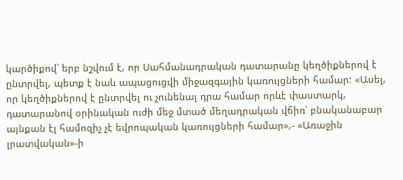կարծիքով՝ երբ նշվում է, որ Սահմանադրական դատարանը կեղծիքներով է ընտրվել, պետք է նաև ապացուցվի միջազգային կառույցների համար: «Ասել, որ կեղծիքներով է ընտրվել ու չունենալ դրա համար որևէ փաստարկ, դատարանով օրինական ուժի մեջ մտած մեղադրական վճիռ՝ բնականաբար այնքան էլ համոզիչ չէ եվրոպական կառույցների համար»,- «Առաջին լրատվական»-ի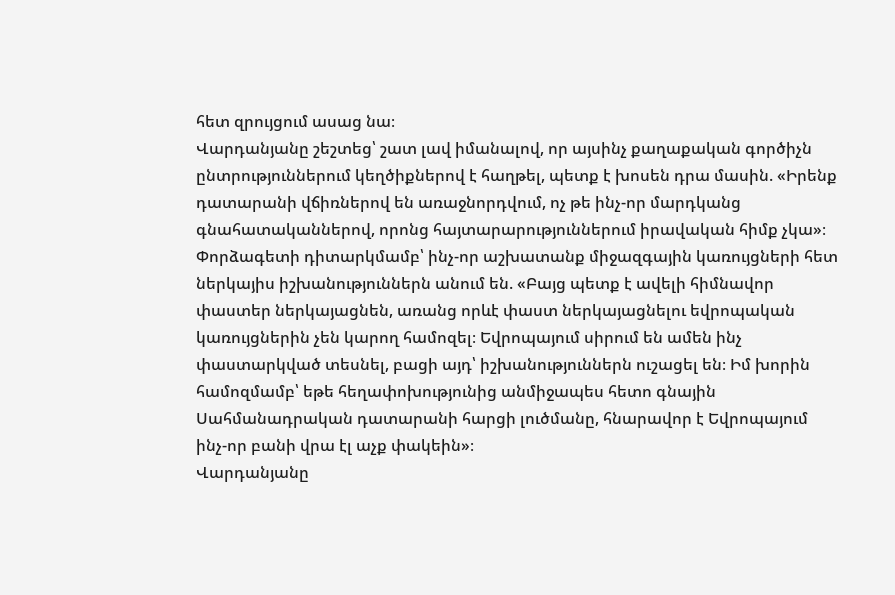հետ զրույցում ասաց նա։
Վարդանյանը շեշտեց՝ շատ լավ իմանալով, որ այսինչ քաղաքական գործիչն ընտրություններում կեղծիքներով է հաղթել, պետք է խոսեն դրա մասին. «Իրենք դատարանի վճիռներով են առաջնորդվում, ոչ թե ինչ-որ մարդկանց գնահատականներով, որոնց հայտարարություններում իրավական հիմք չկա»։
Փորձագետի դիտարկմամբ՝ ինչ-որ աշխատանք միջազգային կառույցների հետ ներկայիս իշխանություններն անում են. «Բայց պետք է ավելի հիմնավոր փաստեր ներկայացնեն, առանց որևէ փաստ ներկայացնելու եվրոպական կառույցներին չեն կարող համոզել։ Եվրոպայում սիրում են ամեն ինչ փաստարկված տեսնել, բացի այդ՝ իշխանություններն ուշացել են։ Իմ խորին համոզմամբ՝ եթե հեղափոխությունից անմիջապես հետո գնային Սահմանադրական դատարանի հարցի լուծմանը, հնարավոր է Եվրոպայում ինչ-որ բանի վրա էլ աչք փակեին»։
Վարդանյանը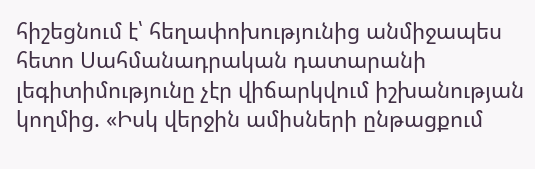հիշեցնում է՝ հեղափոխությունից անմիջապես հետո Սահմանադրական դատարանի լեգիտիմությունը չէր վիճարկվում իշխանության կողմից. «Իսկ վերջին ամիսների ընթացքում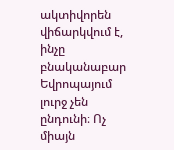ակտիվորեն վիճարկվում է, ինչը բնականաբար Եվրոպայում լուրջ չեն ընդունի։ Ոչ միայն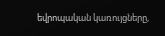եվրոպական կառույցները,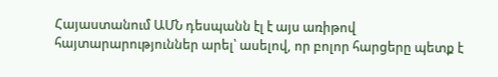Հայաստանում ԱՄՆ դեսպանն էլ է այս առիթով հայտարարություններ արել՝ ասելով, որ բոլոր հարցերը պետք է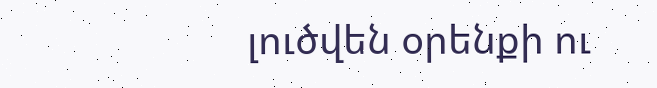լուծվեն օրենքի ու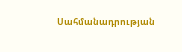Սահմանադրության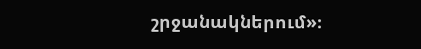շրջանակներում»։